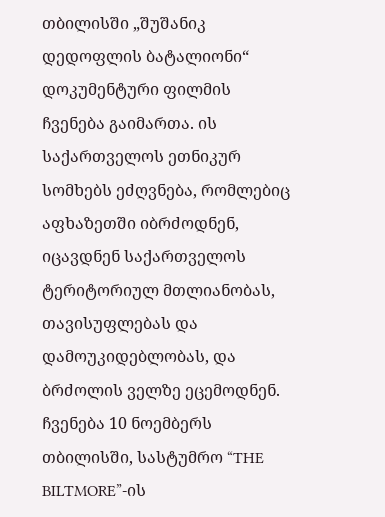თბილისში „შუშანიკ დედოფლის ბატალიონი“ დოკუმენტური ფილმის ჩვენება გაიმართა. ის საქართველოს ეთნიკურ სომხებს ეძღვნება, რომლებიც აფხაზეთში იბრძოდნენ, იცავდნენ საქართველოს ტერიტორიულ მთლიანობას, თავისუფლებას და დამოუკიდებლობას, და ბრძოლის ველზე ეცემოდნენ.
ჩვენება 10 ნოემბერს თბილისში, სასტუმრო “THE BILTMORE”-ის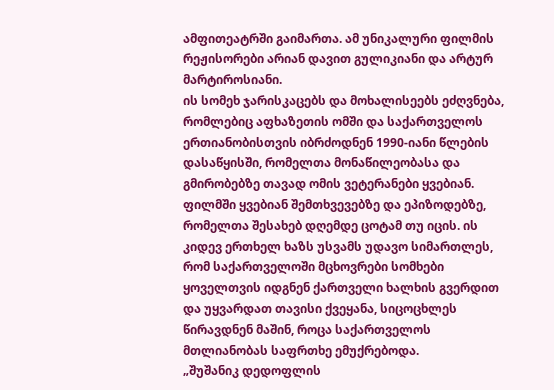ამფითეატრში გაიმართა. ამ უნიკალური ფილმის რეჟისორები არიან დავით გულიკიანი და არტურ მარტიროსიანი.
ის სომეხ ჯარისკაცებს და მოხალისეებს ეძღვნება, რომლებიც აფხაზეთის ომში და საქართველოს ერთიანობისთვის იბრძოდნენ 1990-იანი წლების დასაწყისში, რომელთა მონაწილეობასა და გმირობებზე თავად ომის ვეტერანები ყვებიან.
ფილმში ყვებიან შემთხვევებზე და ეპიზოდებზე, რომელთა შესახებ დღემდე ცოტამ თუ იცის. ის კიდევ ერთხელ ხაზს უსვამს უდავო სიმართლეს, რომ საქართველოში მცხოვრები სომხები ყოველთვის იდგნენ ქართველი ხალხის გვერდით და უყვარდათ თავისი ქვეყანა, სიცოცხლეს წირავდნენ მაშინ, როცა საქართველოს მთლიანობას საფრთხე ემუქრებოდა.
„შუშანიკ დედოფლის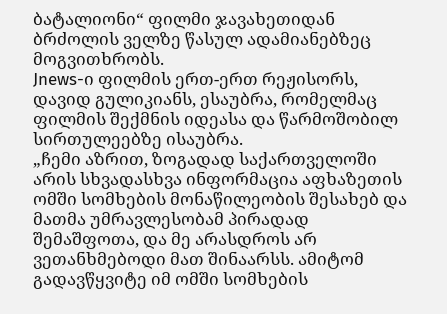ბატალიონი“ ფილმი ჯავახეთიდან ბრძოლის ველზე წასულ ადამიანებზეც მოგვითხრობს.
Jnews-ი ფილმის ერთ-ერთ რეჟისორს, დავიდ გულიკიანს, ესაუბრა, რომელმაც ფილმის შექმნის იდეასა და წარმოშობილ სირთულეებზე ისაუბრა.
„ჩემი აზრით, ზოგადად საქართველოში არის სხვადასხვა ინფორმაცია აფხაზეთის ომში სომხების მონაწილეობის შესახებ და მათმა უმრავლესობამ პირადად შემაშფოთა, და მე არასდროს არ ვეთანხმებოდი მათ შინაარსს. ამიტომ გადავწყვიტე იმ ომში სომხების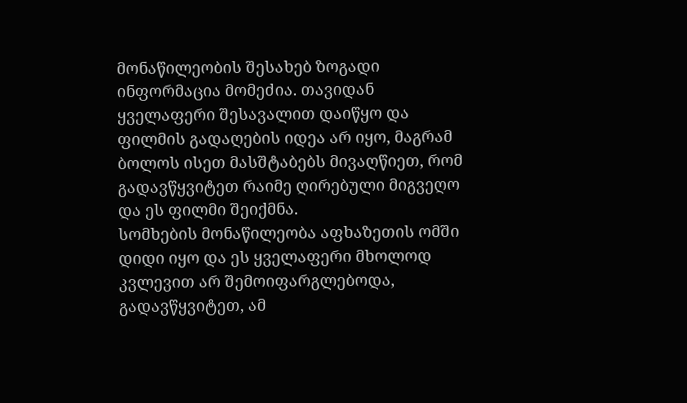მონაწილეობის შესახებ ზოგადი ინფორმაცია მომეძია. თავიდან ყველაფერი შესავალით დაიწყო და ფილმის გადაღების იდეა არ იყო, მაგრამ ბოლოს ისეთ მასშტაბებს მივაღწიეთ, რომ გადავწყვიტეთ რაიმე ღირებული მიგვეღო და ეს ფილმი შეიქმნა.
სომხების მონაწილეობა აფხაზეთის ომში დიდი იყო და ეს ყველაფერი მხოლოდ კვლევით არ შემოიფარგლებოდა, გადავწყვიტეთ, ამ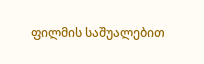ფილმის საშუალებით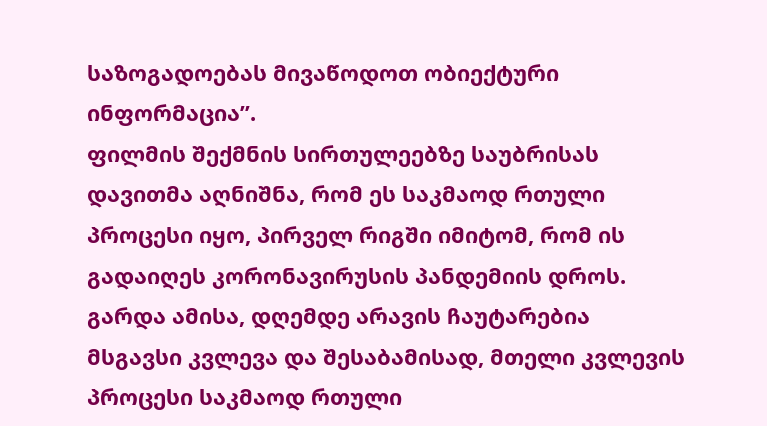საზოგადოებას მივაწოდოთ ობიექტური ინფორმაცია”.
ფილმის შექმნის სირთულეებზე საუბრისას დავითმა აღნიშნა, რომ ეს საკმაოდ რთული პროცესი იყო, პირველ რიგში იმიტომ, რომ ის გადაიღეს კორონავირუსის პანდემიის დროს. გარდა ამისა, დღემდე არავის ჩაუტარებია მსგავსი კვლევა და შესაბამისად, მთელი კვლევის პროცესი საკმაოდ რთული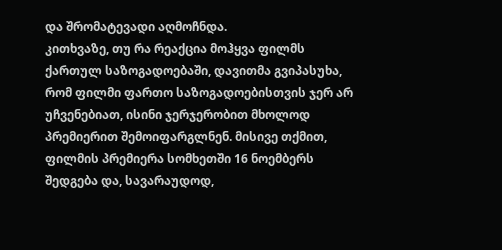და შრომატევადი აღმოჩნდა.
კითხვაზე, თუ რა რეაქცია მოჰყვა ფილმს ქართულ საზოგადოებაში, დავითმა გვიპასუხა, რომ ფილმი ფართო საზოგადოებისთვის ჯერ არ უჩვენებიათ, ისინი ჯერჯერობით მხოლოდ პრემიერით შემოიფარგლნენ. მისივე თქმით, ფილმის პრემიერა სომხეთში 16 ნოემბერს შედგება და, სავარაუდოდ,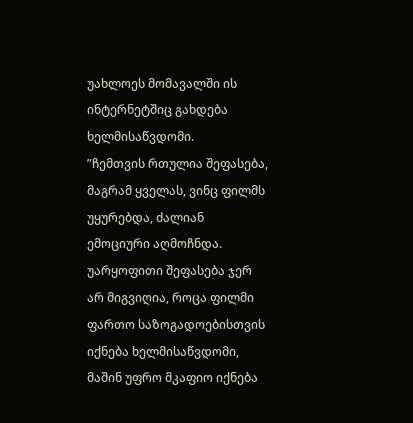უახლოეს მომავალში ის ინტერნეტშიც გახდება ხელმისაწვდომი.
”ჩემთვის რთულია შეფასება, მაგრამ ყველას, ვინც ფილმს უყურებდა, ძალიან ემოციური აღმოჩნდა. უარყოფითი შეფასება ჯერ არ მიგვიღია, როცა ფილმი ფართო საზოგადოებისთვის იქნება ხელმისაწვდომი, მაშინ უფრო მკაფიო იქნება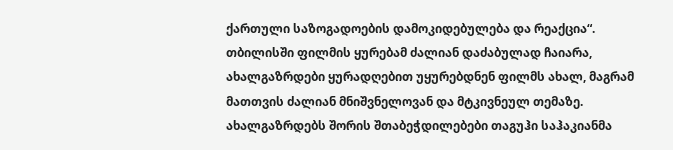ქართული საზოგადოების დამოკიდებულება და რეაქცია“.
თბილისში ფილმის ყურებამ ძალიან დაძაბულად ჩაიარა, ახალგაზრდები ყურადღებით უყურებდნენ ფილმს ახალ, მაგრამ მათთვის ძალიან მნიშვნელოვან და მტკივნეულ თემაზე.
ახალგაზრდებს შორის შთაბეჭდილებები თაგუჰი საჰაკიანმა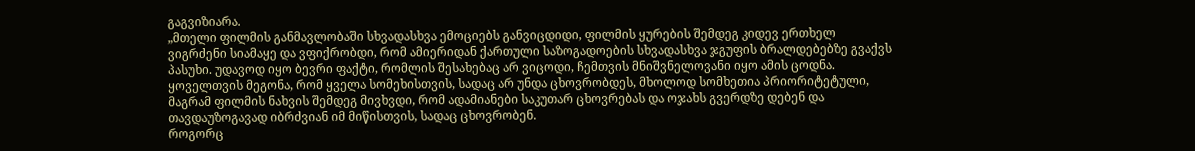გაგვიზიარა.
„მთელი ფილმის განმავლობაში სხვადასხვა ემოციებს განვიცდიდი, ფილმის ყურების შემდეგ კიდევ ერთხელ ვიგრძენი სიამაყე და ვფიქრობდი, რომ ამიერიდან ქართული საზოგადოების სხვადასხვა ჯგუფის ბრალდებებზე გვაქვს პასუხი. უდავოდ იყო ბევრი ფაქტი, რომლის შესახებაც არ ვიცოდი, ჩემთვის მნიშვნელოვანი იყო ამის ცოდნა. ყოველთვის მეგონა, რომ ყველა სომეხისთვის, სადაც არ უნდა ცხოვრობდეს, მხოლოდ სომხეთია პრიორიტეტული, მაგრამ ფილმის ნახვის შემდეგ მივხვდი, რომ ადამიანები საკუთარ ცხოვრებას და ოჯახს გვერდზე დებენ და თავდაუზოგავად იბრძვიან იმ მიწისთვის, სადაც ცხოვრობენ.
როგორც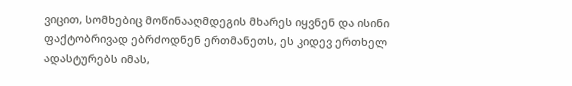ვიცით, სომხებიც მოწინააღმდეგის მხარეს იყვნენ და ისინი ფაქტობრივად ებრძოდნენ ერთმანეთს, ეს კიდევ ერთხელ ადასტურებს იმას,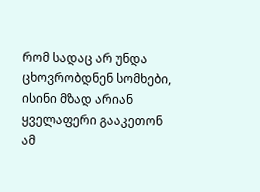რომ სადაც არ უნდა ცხოვრობდნენ სომხები, ისინი მზად არიან ყველაფერი გააკეთონ ამ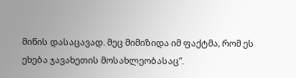მიწის დასაცავად. მეც მიმიზიდა იმ ფაქტმა, რომ ეს ეხება ჯავახეთის მოსახლეობასაც“.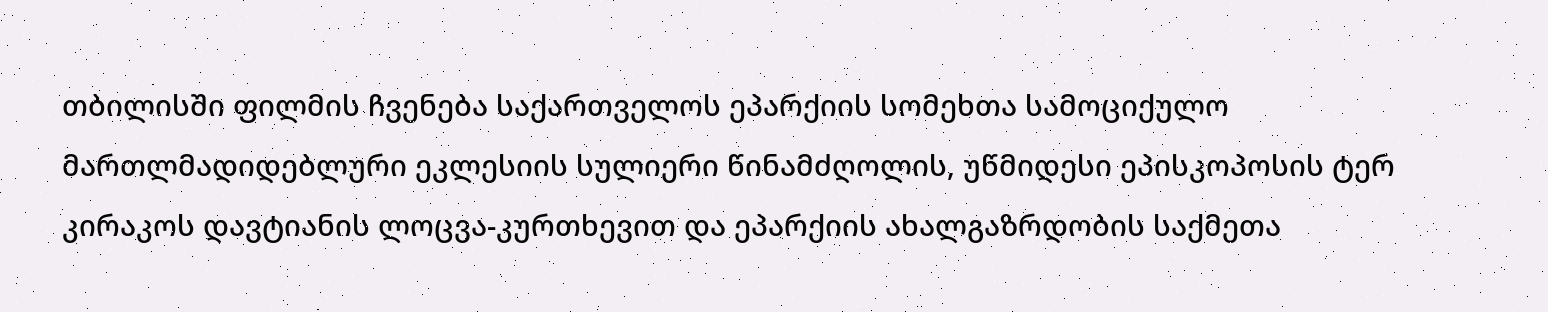თბილისში ფილმის ჩვენება საქართველოს ეპარქიის სომეხთა სამოციქულო მართლმადიდებლური ეკლესიის სულიერი წინამძღოლის, უწმიდესი ეპისკოპოსის ტერ კირაკოს დავტიანის ლოცვა-კურთხევით და ეპარქიის ახალგაზრდობის საქმეთა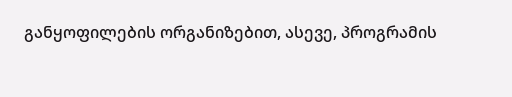განყოფილების ორგანიზებით, ასევე, პროგრამის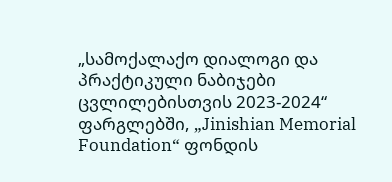„სამოქალაქო დიალოგი და პრაქტიკული ნაბიჯები ცვლილებისთვის 2023-2024“ ფარგლებში, „Jinishian Memorial Foundation“ ფონდის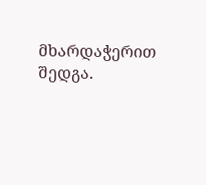მხარდაჭერით შედგა.